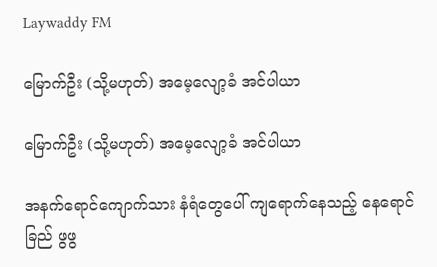Laywaddy FM

မြောက်ဦး (သို့မဟုတ်) အမေ့လျော့ခံ အင်ပါယာ

မြောက်ဦး (သို့မဟုတ်) အမေ့လျော့ခံ အင်ပါယာ

အနက်ရောင်ကျောက်သား နံရံတွေပေါ် ကျရောက်နေသည့် နေရောင်ခြည် ဖွဖွ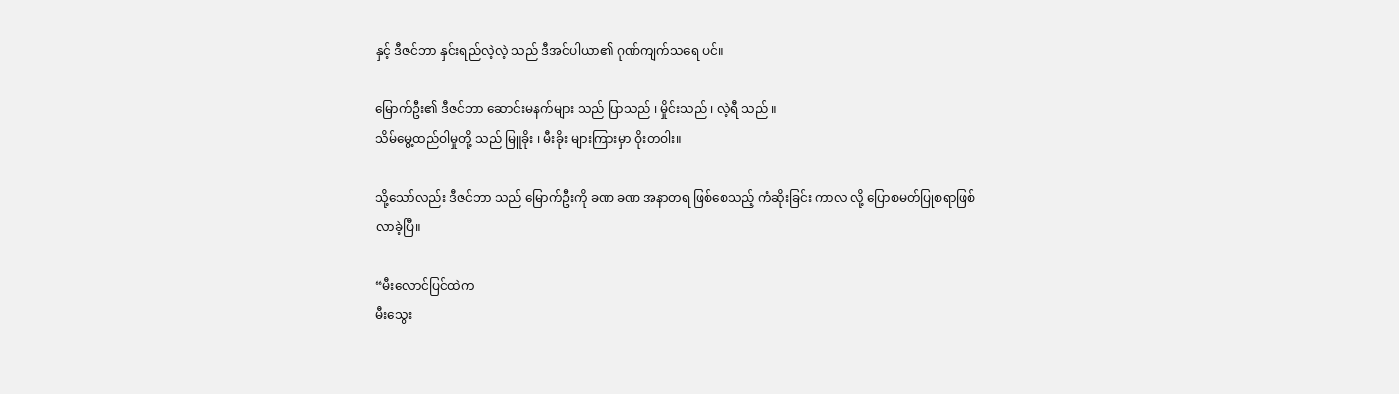နှင့် ဒီဇင်ဘာ နှင်းရည်လဲ့လဲ့ သည် ဒီအင်ပါယာ၏ ဂုဏ်ကျက်သရေ ပင်။

မြောက်ဦး၏ ဒီဇင်ဘာ ဆောင်းမနက်များ သည် ပြာသည် ၊ မှိုင်းသည် ၊ လဲ့ရီ သည် ။
သိမ်မွေ့ထည်ဝါမှုတို့ သည် မြူခိုး ၊ မီးခိုး များကြားမှာ ဝိုးတဝါး။

သို့သော်လည်း ဒီဇင်ဘာ သည် မြောက်ဦးကို ခဏ ခဏ အနာတရ ဖြစ်စေသည့် ကံဆိုးခြင်း ကာလ လို့ ပြောစမတ်ပြုစရာဖြစ်လာခဲ့ပြီ။

“မီးလောင်ပြင်ထဲက
မီးသွေး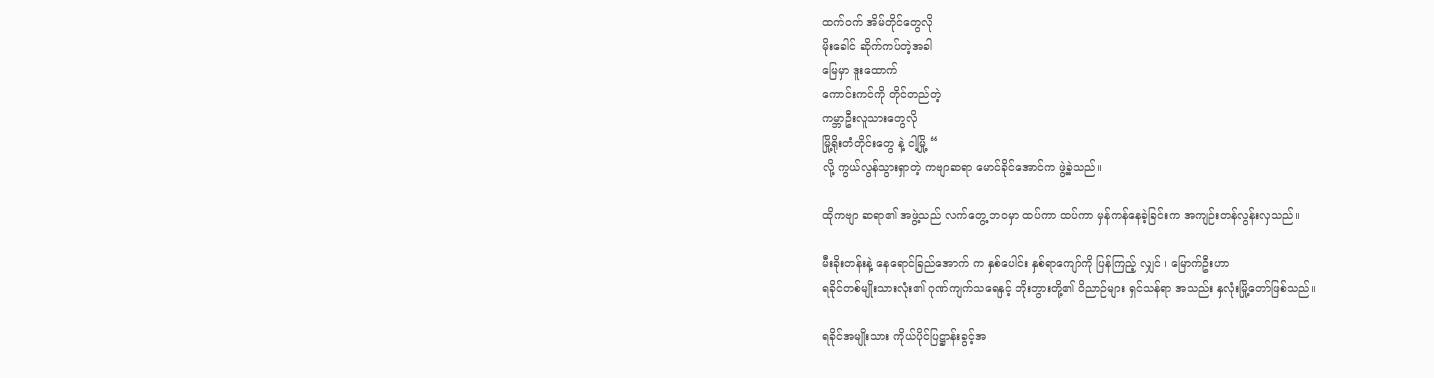ထက်ဝက် အိမ်တိုင်တွေလို
မိုးခေါင် ဆိုက်ကပ်တဲ့အခါ
မြေမှာ ဒူးထောက်
ကောင်းကင်ကို တိုင်တည်တဲ့
ကမ္ဘာဦးလူသားတွေလို
မြို့ရိုးတံတိုင်းတွေ နဲ့ ငါ့မြို့ “
လို့ ကွယ်လွန်သွားရှာတဲ့ ကဗျာဆရာ မောင်ခိုင်အောင်က ဖွဲ့ခဲ့သည်။

ထိုကဗျာ ဆရာ၏ အဖွဲ့သည် လက်တွေ့ ဘဝမှာ ထပ်ကာ ထပ်ကာ မှန်ကန်နေခဲ့ခြင်းက အကျဉ်းတန်လွန်းလှသည်။

မီးခိုးတန်းနဲ့ နေရောင်ခြည်အောက် က နှစ်ပေါင်း နှစ်ရာကျော်ကို ပြန်ကြည့် လျှင် ၊ မြောက်ဦးဟာ
ရခိုင်တစ်မျိုးသားလုံး၏ ဂုဏ်ကျက်သရေနှင့် ဘိုးဘွားတို့၏ ဝိညာဉ်များ ရှင်သန်ရာ အသည်း နှလုံးမြို့တော်ဖြစ်သည်။

ရခိုင်အမျိုးသား ကိုယ်ပိုင်ပြဋ္ဌာန်းခွင့်အ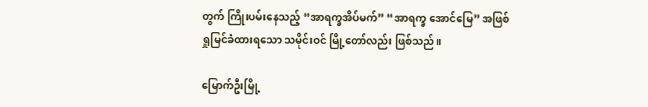တွက် ကြိုးပမ်းနေသည့် “အာရက္ခအိပ်မက်” “အာရက္ခ အောင်မြေ” အဖြစ် ရှုမြင်ခံထားရသော သမိုင်းဝင် မြို့တော်လည်း ဖြစ်သည်။

မြောက်ဦးမြို့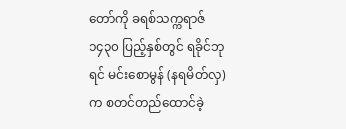တော်ကို ခရစ်သက္ကရာဇ် ၁၄၃၀ ပြည့်နှစ်တွင် ရခိုင်ဘုရင် မင်းစောမွန် (နရမိတ်လှ) က စတင်တည်ထောင်ခဲ့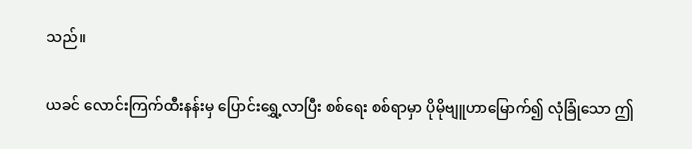သည်။

ယခင် လောင်းကြက်ထီးနန်းမှ ပြောင်းရွှေ့လာပြီး စစ်ရေး စစ်ရာမှာ ပိုမိုဗျူဟာမြောက်၍ လုံခြုံသော ဤ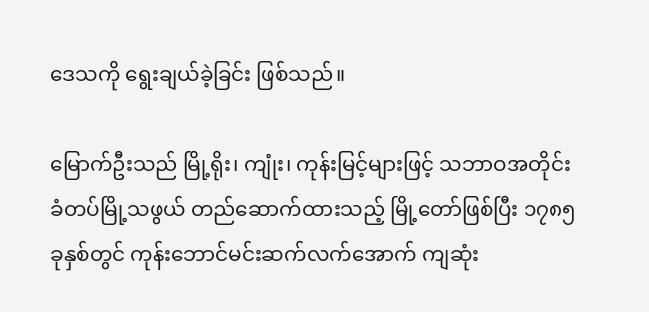ဒေသကို ရွေးချယ်ခဲ့ခြင်း ဖြစ်သည်။

မြောက်ဦးသည် မြို့ရိုး၊ ကျုံး၊ ကုန်းမြင့်များဖြင့် သဘာဝအတိုင်း ခံတပ်မြို့သဖွယ် တည်ဆောက်ထားသည့် မြို့တော်ဖြစ်ပြီး ၁၇၈၅ ခုနှစ်တွင် ကုန်းဘောင်မင်းဆက်လက်အောက် ကျဆုံး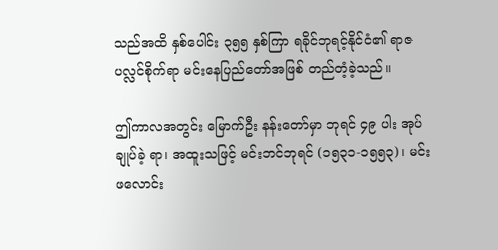သည်အထိ နှစ်ပေါင်း ၃၅၅ နှစ်ကြာ ရခိုင်ဘုရင့်နိုင်ငံ၏ ရာဇပလ္လင်စိုက်ရာ မင်းနေပြည်တော်အဖြစ် တည်တံ့ခဲ့သည်။

ဤကာလအတွင်း မြောက်ဦး နန်းတော်မှာ ဘုရင် ၄၉ ပါး အုပ်ချုပ်ခဲ့ ရာ၊ အထူးသဖြင့် မင်းဘင်ဘုရင် (၁၅၃၁-၁၅၅၃)၊ မင်းဖလောင်း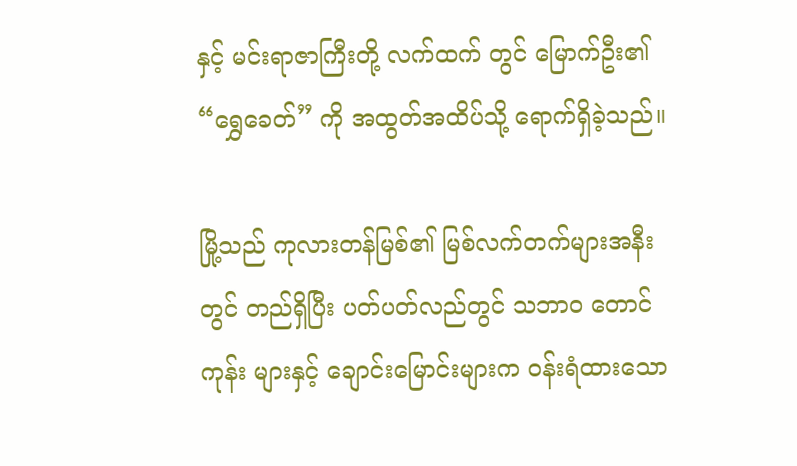နှင့် မင်းရာဇာကြီးတို့ လက်ထက် တွင် မြောက်ဦး၏ “ရွှေခေတ်” ကို အထွတ်အထိပ်သို့ ရောက်ရှိခဲ့သည်။

မြို့သည် ကုလားတန်မြစ်၏ မြစ်လက်တက်များအနီးတွင် တည်ရှိပြီး ပတ်ပတ်လည်တွင် သဘာဝ တောင်ကုန်း များနှင့် ချောင်းမြောင်းများက ဝန်းရံထားသော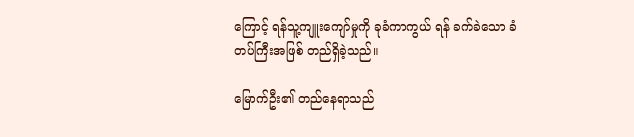ကြောင့် ရန်သူ့ကျူးကျော်မှုကို ခုခံကာကွယ် ရန် ခက်ခဲသော ခံတပ်ကြီးအဖြစ် တည်ရှိခဲ့သည်။

မြောက်ဦး၏ တည်နေရာသည်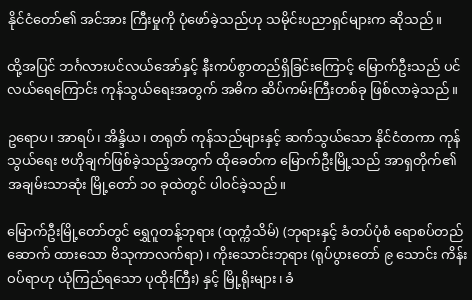နိုင်ငံတော်၏ အင်အား ကြီးမှုကို ပုံဖော်ခဲ့သည်ဟု သမိုင်းပညာရှင်များက ဆိုသည်။

ထို့အပြင် ဘင်္ဂလားပင်လယ်အော်နှင့် နီးကပ်စွာတည်ရှိခြင်းကြောင့် မြောက်ဦးသည် ပင်လယ်ရေကြောင်း ကုန်သွယ်ရေးအတွက် အဓိက ဆိပ်ကမ်းကြီးတစ်ခု ဖြစ်လာခဲ့သည်။

ဥရောပ၊ အာရပ်၊ အိန္ဒိယ၊ တရုတ် ကုန်သည်များနှင့် ဆက်သွယ်သော နိုင်ငံတကာ ကုန်သွယ်ရေး ဗဟိုချက်ဖြစ်ခဲ့သည့်အတွက် ထိုခေတ်က မြောက်ဦးမြို့သည် အာရှတိုက်၏ အချမ်းသာဆုံး မြို့တော် ၁၀ ခုထဲတွင် ပါဝင်ခဲ့သည်။

မြောက်ဦးမြို့တော်တွင် ရွှေဂူတန့်ဘုရား (ထုက္ကံသိမ်) (ဘုရားနှင့် ခံတပ်ပုံစံ ရောစပ်တည် ဆောက် ထားသော ဗိသုကာလက်ရာ)၊ ကိုးသောင်းဘုရား (ရုပ်ပွားတော် ၉ သောင်း ကိန်းဝပ်ရာဟု ယုံကြည်ရသော ပုထိုးကြီး) နှင့် မြို့ရိုးများ၊ ခံ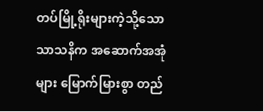တပ်မြို့ရိုးများကဲ့သို့သော သာသနိက အဆောက်အအုံများ မြောက်မြားစွာ တည်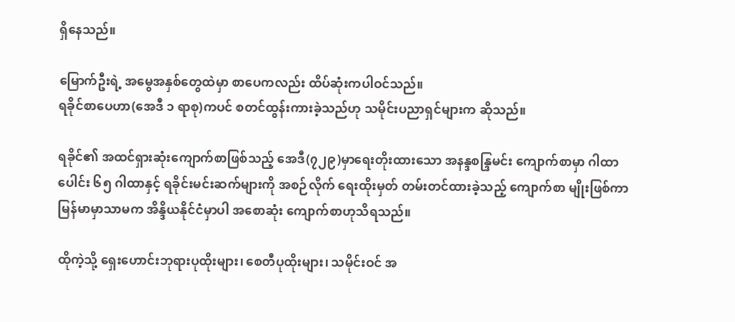ရှိနေသည်။

မြောက်ဦးရဲ့ အမွေအနှစ်တွေထဲမှာ စာပေကလည်း ထိပ်ဆုံးကပါဝင်သည်။
ရခိုင်စာပေဟာ(အေဒီ ၁ ရာစု)ကပင် စတင်ထွန်းကားခဲ့သည်ဟု သမိုင်းပညာရှင်များက ဆိုသည်။

ရခိုင်၏ အထင်ရှားဆုံးကျောက်စာဖြစ်သည့် အေဒီ(၇၂၉)မှာရေးတိုးထားသော အနန္ဒစန္ဒြမင်း ကျောက်စာမှာ ဂါထာပေါင်း ၆၅ ဂါထာနှင့် ရခိုင်းမင်းဆက်များကို အစဉ်လိုက် ရေးထိုးမှတ် တမ်းတင်ထားခဲ့သည့် ကျောက်စာ မျိုးဖြစ်ကာ မြန်မာမှာသာမက အိန္ဒိယနိုင်ငံမှာပါ အစောဆုံး ကျောက်စာဟုသိရသည်။

ထိုကဲ့သို့ ရှေးဟောင်းဘုရားပုထိုးများ၊ စေတီပုထိုးများ၊ သမိုင်းဝင် အ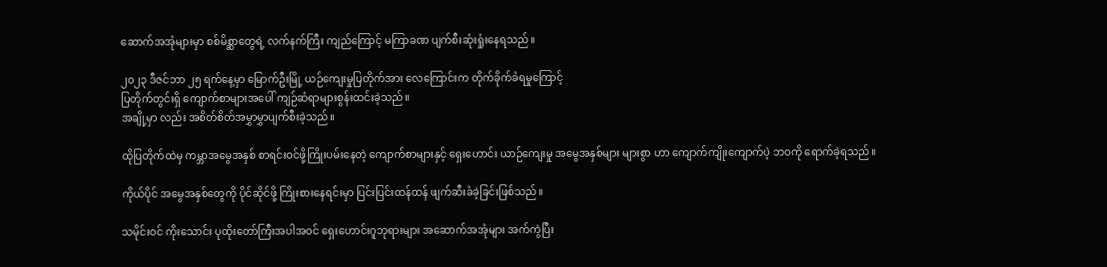ဆောက်အအုံများမှာ စစ်မိစ္ဆာတွေရဲ့ လက်နက်ကြီး ကျည်ကြောင့် မကြာခဏ ပျက်စီးဆုံးရှုံးနေရသည်။

၂၀၂၃ ဒီဇင်ဘာ ၂၅ ရက်နေ့မှာ မြောက်ဦးမြို့ ယဉ်ကျေးမှုပြတိုက်အား လေကြောင်းက တိုက်ခိုက်ခံရမှုကြောင့်
ပြတိုက်တွင်းရှိ ကျောက်စာများအပေါ် ကျဉ်ဆံရာများစွန်းထင်းခဲ့သည်။
အချို့မှာ လည်း အစိတ်စိတ်အမွှာမွှာပျက်စီးခဲ့သည်။

ထိုပြတိုက်ထဲမှ ကမ္ဘာအမွေအနှစ် စာရင်းဝင်ဖို့ကြိုးပမ်းနေတဲ့ ကျောက်စာများနှင့် ရှေးဟောင်း ယာဉ်ကျေးမှု အမွေအနှစ်များ များစွာ ဟာ ကျောက်ကျိုးကျောက်ပဲ့ ဘဝကို ရောက်ခဲ့ရသည်။

ကိုယ်ပိုင် အမွေအနှစ်တွေကို ပိုင်ဆိုင်ဖို့ ကြိုးစားနေရင်းမှာ ပြင်းပြင်းထန်ထန် ဖျက်ဆီးခံခဲ့ခြင်းဖြစ်သည်။

သမိုင်းဝင် ကိုးသောင်း ပုထိုးတော်ကြီးအပါအဝင် ရှေးဟောင်းဂူဘုရားများ အဆောက်အအုံများ အက်ကွဲပြီး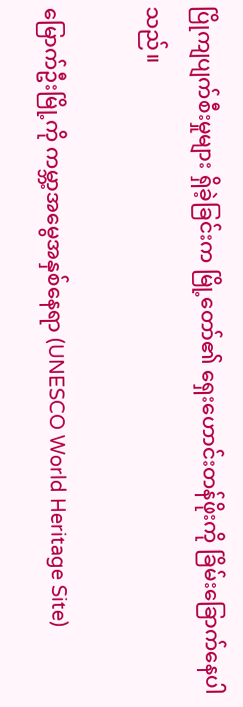ပြိုကျပျက်စီးမှုများ ရှိခဲ့ခြင်းက မြို့တော်၏ ရှေးဟောင်းတန်ဖိုးကို ခြိမ်းခြောက်နေပါသည်။

မြောက်ဦးမြို့ကို ကမ္ဘာ့အမွေအနှစ်နေရာ (UNESCO World Heritage Site)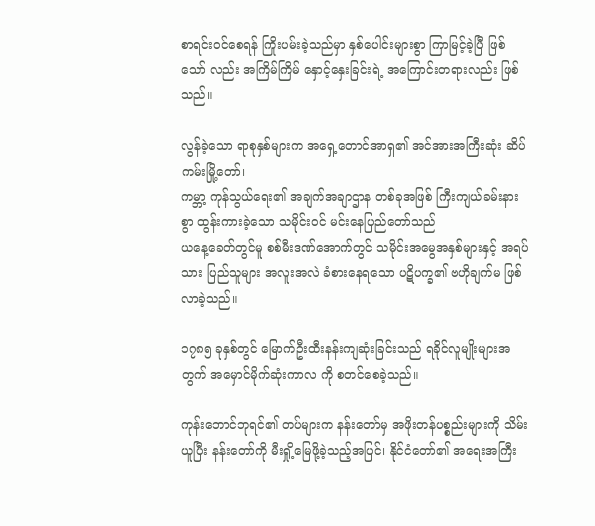စာရင်းဝင်စေရန် ကြိုးပမ်းခဲ့သည်မှာ နှစ်ပေါင်းများစွာ ကြာမြင့်ခဲ့ပြီ ဖြစ်သော် လည်း အကြိမ်ကြိမ် နှောင့်နှေးခြင်းရဲ့ အကြောင်းတရားလည်း ဖြစ်သည်။

လွန်ခဲ့သော ရာစုနှစ်များက အရှေ့တောင်အာရှ၏ အင်အားအကြီးဆုံး ဆိပ်ကမ်းမြို့တော်၊
ကမ္ဘာ့ ကုန်သွယ်ရေး၏ အချက်အချာဌာန တစ်ခုအဖြစ် ကြီးကျယ်ခမ်းနားစွာ ထွန်းကားခဲ့သော သမိုင်းဝင် မင်းနေပြည်တော်သည်
ယနေ့ခေတ်တွင်မူ စစ်မီးဒဏ်အောက်တွင် သမိုင်းအမွေအနှစ်များနှင့် အရပ်သား ပြည်သူများ အလူးအလဲ ခံစားနေရသော ပဋိပက္ခ၏ ဗဟိုချက်မ ဖြစ်လာခဲ့သည်။

၁၇၈၅ ခုနှစ်တွင် မြောက်ဦးထီးနန်းကျဆုံးခြင်းသည် ရခိုင်လူမျိုးများအတွက် အမှောင်မိုက်ဆုံးကာလ ကို စတင်စေခဲ့သည်။

ကုန်းဘောင်ဘုရင်၏ တပ်များက နန်းတော်မှ အဖိုးတန်ပစ္စည်းများကို သိမ်းယူပြီး နန်းတော်ကို မီးရှို့မြေဖို့ခဲ့သည့်အပြင်၊ နိုင်ငံတော်၏ အရေးအကြီး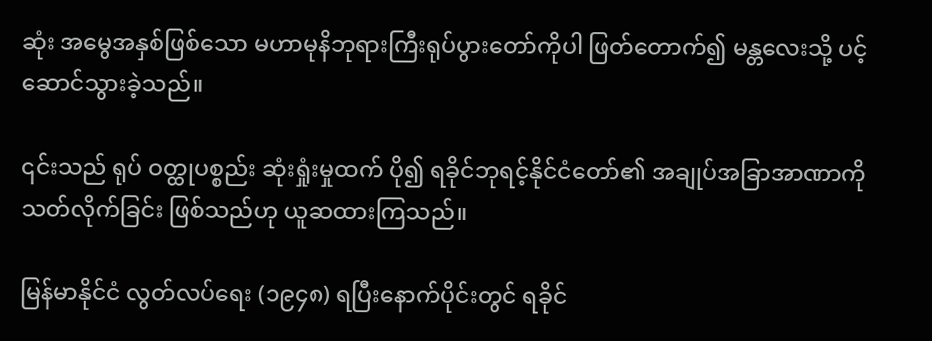ဆုံး အမွေအနှစ်ဖြစ်သော မဟာမုနိဘုရားကြီးရုပ်ပွားတော်ကိုပါ ဖြတ်တောက်၍ မန္တလေးသို့ ပင့်ဆောင်သွားခဲ့သည်။

၎င်းသည် ရုပ် ဝတ္ထုပစ္စည်း ဆုံးရှုံးမှုထက် ပို၍ ရခိုင်ဘုရင့်နိုင်ငံတော်၏ အချုပ်အခြာအာဏာကို သတ်လိုက်ခြင်း ဖြစ်သည်ဟု ယူဆထားကြသည်။

မြန်မာနိုင်ငံ လွတ်လပ်ရေး (၁၉၄၈) ရပြီးနောက်ပိုင်းတွင် ရခိုင်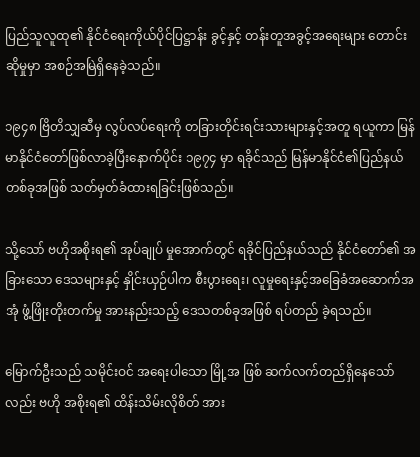ပြည်သူလူထု၏ နိုင်ငံရေးကိုယ်ပိုင်ပြဋ္ဌာန်း ခွင့်နှင့် တန်းတူအခွင့်အရေးများ တောင်းဆိုမှုမှာ အစဉ်အမြဲရှိနေခဲ့သည်။

၁၉၄၈ ဗြိတိသျှဆီမှ လွပ်လပ်ရေးကို တခြားတိုင်းရင်းသားများနှင့်အတူ ရယူကာ မြန်မာနိုင်ငံတော်ဖြစ်လာခဲ့ပြီးနောက်ပိုင်း ၁၉၇၄ မှာ ရခိုင်သည် မြန်မာနိုင်ငံ၏ပြည်နယ်တစ်ခုအဖြစ် သတ်မှတ်ခံထားရခြင်းဖြစ်သည်။

သို့သော် ဗဟိုအစိုးရ၏ အုပ်ချုပ် မှုအောက်တွင် ရခိုင်ပြည်နယ်သည် နိုင်ငံတော်၏ အခြားသော ဒေသများနှင့် နှိုင်းယှဉ်ပါက စီးပွားရေး၊ လူမှုရေးနှင့်အခြေခံအဆောက်အအုံ ဖွံ့ဖြိုးတိုးတက်မှု အားနည်းသည့် ဒေသတစ်ခုအဖြစ် ရပ်တည် ခဲ့ရသည်။

မြောက်ဦးသည် သမိုင်းဝင် အရေးပါသော မြို့အ ဖြစ် ဆက်လက်တည်ရှိနေသော်လည်း ဗဟို အစိုးရ၏ ထိန်းသိမ်းလိုစိတ် အား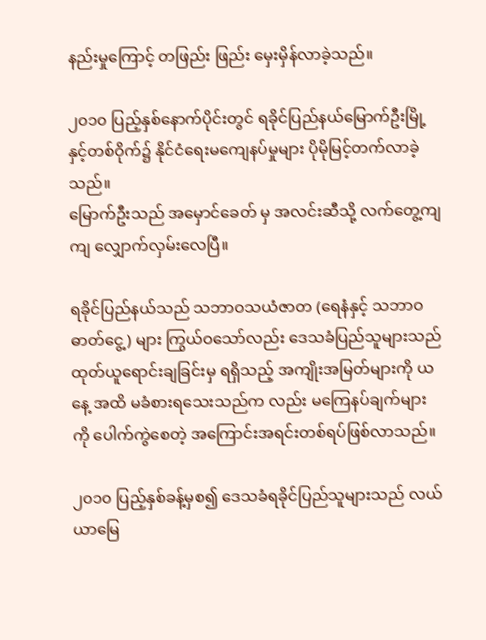နည်းမှုကြောင့် တဖြည်း ဖြည်း မှေးမှိန်လာခဲ့သည်။

၂၀၁၀ ပြည့်နှစ်နောက်ပိုင်းတွင် ရခိုင်ပြည်နယ်မြောက်ဦးမြို့နှင့်တစ်ဝိုက်၌ နိုင်ငံရေးမကျေနပ်မှုများ ပိုမိုမြင့်တက်လာခဲ့သည်။
မြောက်ဦးသည် အမှောင်ခေတ် မှ အလင်းဆီသို့ လက်တွေ့ကျကျ လျှောက်လှမ်းလေပြီ။

ရခိုင်ပြည်နယ်သည် သဘာဝသယံဇာတ (ရေနံနှင့် သဘာဝဓာတ်ငွေ့) များ ကြွယ်ဝသော်လည်း ဒေသခံပြည်သူများသည် ထုတ်ယူရောင်းချခြင်းမှ ရရှိသည့် အကျိုးအမြတ်များကို ယနေ့ အထိ မခံစားရသေးသည်က လည်း မကြေနပ်ချက်များ ကို ပေါက်ကွဲစေတဲ့ အကြောင်းအရင်းတစ်ရပ်ဖြစ်လာသည်။

၂၀၁၀ ပြည့်နှစ်ခန့်မှစ၍ ဒေသခံရခိုင်ပြည်သူများသည် လယ်ယာမြေ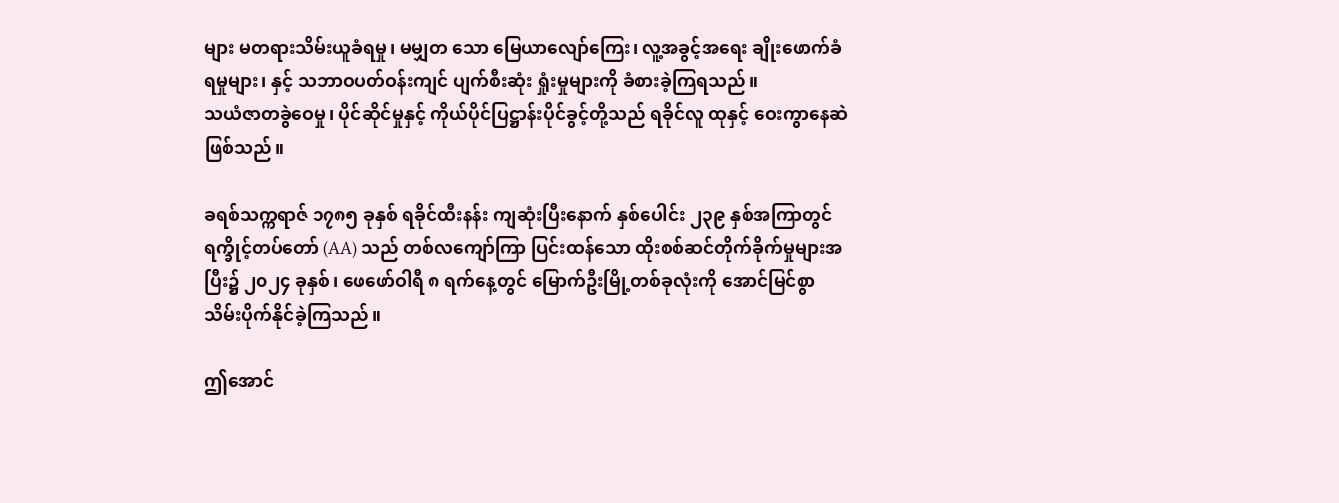များ မတရားသိမ်းယူခံရမှု၊ မမျှတ သော မြေယာလျော်ကြေး၊ လူ့အခွင့်အရေး ချိုးဖောက်ခံရမှုများ၊ နှင့် သဘာဝပတ်ဝန်းကျင် ပျက်စီးဆုံး ရှုံးမှုများကို ခံစားခဲ့ကြရသည်။
သယံဇာတခွဲဝေမှု၊ ပိုင်ဆိုင်မှုနှင့် ကိုယ်ပိုင်ပြဋ္ဌာန်းပိုင်ခွင့်တို့သည် ရခိုင်လူ ထုနှင့် ဝေးကွာနေဆဲဖြစ်သည်။

ခရစ်သက္ကရာဇ် ၁၇၈၅ ခုနှစ် ရခိုင်ထီးနန်း ကျဆုံးပြီးနောက် နှစ်ပေါင်း ၂၃၉ နှစ်အကြာတွင် ရက္ခိုင့်တပ်တော် (AA) သည် တစ်လကျော်ကြာ ပြင်းထန်သော ထိုးစစ်ဆင်တိုက်ခိုက်မှုများအပြီး၌ ၂၀၂၄ ခုနှစ်၊ ဖေဖော်ဝါရီ ၈ ရက်နေ့တွင် မြောက်ဦးမြို့တစ်ခုလုံးကို အောင်မြင်စွာ သိမ်းပိုက်နိုင်ခဲ့ကြသည်။

ဤအောင်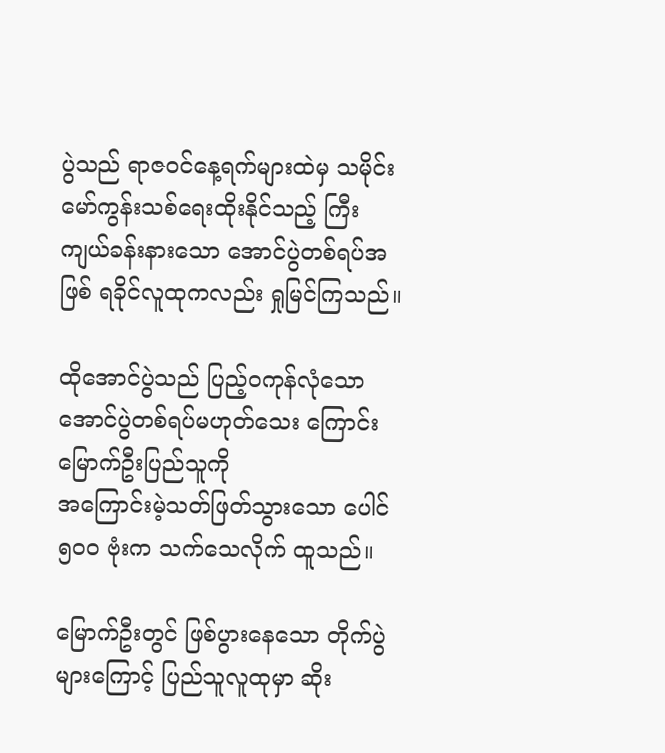ပွဲသည် ရာဇဝင်နေ့ရက်များထဲမှ သမိုင်းမော်ကွန်းသစ်ရေးထိုးနိုင်သည့် ကြီးကျယ်ခန်းနားသော အောင်ပွဲတစ်ရပ်အဖြစ် ရခိုင်လူထုကလည်း ရှုမြင်ကြသည်။

ထိုအောင်ပွဲသည် ပြည့်ဝကုန်လုံသော အောင်ပွဲတစ်ရပ်မဟုတ်သေး ကြောင်း မြောက်ဦးပြည်သူကို
အကြောင်းမဲ့သတ်ဖြတ်သွားသော ပေါင် ၅၀၀ ဗုံးက သက်သေလိုက် ထူသည်။

မြောက်ဦးတွင် ဖြစ်ပွားနေသော တိုက်ပွဲများကြောင့် ပြည်သူလူထုမှာ ဆိုး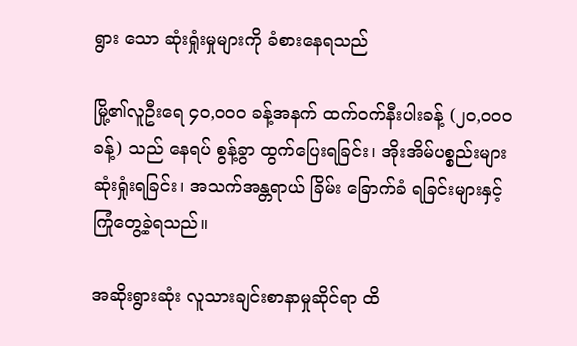ရွား သော ဆုံးရှုံးမှုများကို ခံစားနေရသည်

မြို့၏လူဦးရေ ၄၀,၀၀၀ ခန့်အနက် ထက်ဝက်နီးပါးခန့် (၂၀,၀၀၀ ခန့်) သည် နေရပ် စွန့်ခွာ ထွက်ပြေးရခြင်း၊ အိုးအိမ်ပစ္စည်းများ ဆုံးရှုံးရခြင်း၊ အသက်အန္တရာယ် ခြိမ်း ခြောက်ခံ ရခြင်းများနှင့် ကြုံတွေ့ခဲ့ရသည်။

အဆိုးရွားဆုံး လူသားချင်းစာနာမှုဆိုင်ရာ ထိ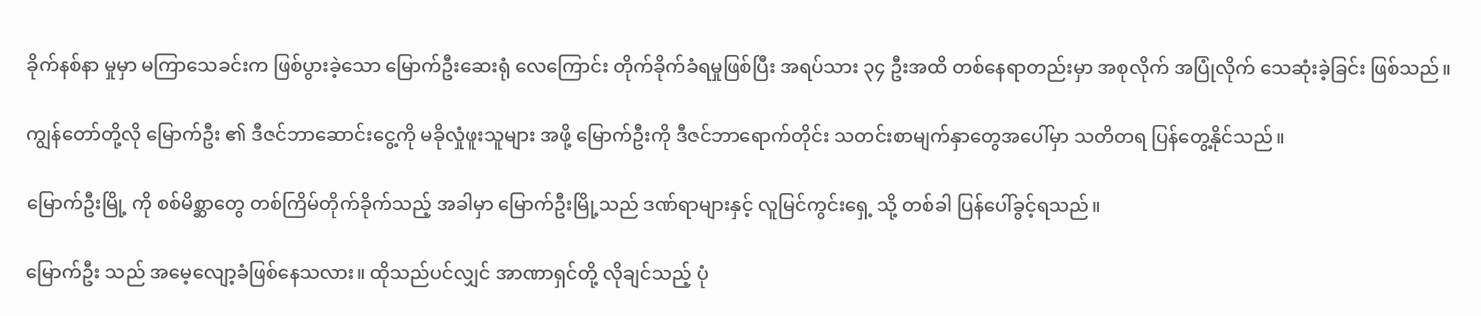ခိုက်နစ်နာ မှုမှာ မကြာသေခင်းက ဖြစ်ပွားခဲ့သော မြောက်ဦးဆေးရုံ လေကြောင်း တိုက်ခိုက်ခံရမှုဖြစ်ပြီး အရပ်သား ၃၄ ဦးအထိ တစ်နေရာတည်းမှာ အစုလိုက် အပြုံလိုက် သေဆုံးခဲ့ခြင်း ဖြစ်သည်။

ကျွန်တော်တို့လို မြောက်ဦး ၏ ဒီဇင်ဘာဆောင်းငွေ့ကို မခိုလှုံဖူးသူများ အဖို့ မြောက်ဦးကို ဒီဇင်ဘာရောက်တိုင်း သတင်းစာမျက်နှာတွေအပေါ်မှာ သတိတရ ပြန်တွေ့နိုင်သည်။

မြောက်ဦးမြို့ ကို စစ်မိစ္ဆာတွေ တစ်ကြိမ်တိုက်ခိုက်သည့် အခါမှာ မြောက်ဦးမြို့သည် ဒဏ်ရာများနှင့် လူမြင်ကွင်းရှေ့ သို့ တစ်ခါ ပြန်ပေါ်ခွင့်ရသည်။

မြောက်ဦး သည် အမေ့လျော့ခံဖြစ်နေသလား။ ထိုသည်ပင်လျှင် အာဏာရှင်တို့ လိုချင်သည့် ပုံ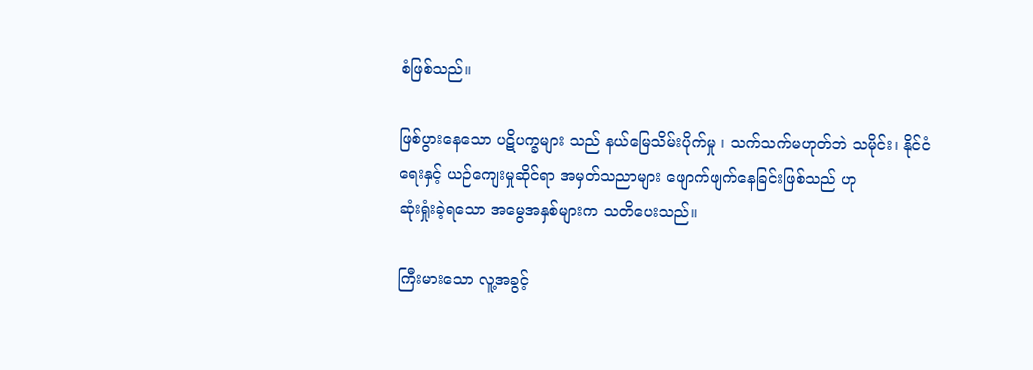စံဖြစ်သည်။

ဖြစ်ပွားနေသော ပဋိပက္ခများ သည် နယ်မြေသိမ်းပိုက်မှု ၊ သက်သက်မဟုတ်ဘဲ သမိုင်း၊ နိုင်ငံရေးနှင့် ယဉ်ကျေးမှုဆိုင်ရာ အမှတ်သညာများ ဖျောက်ဖျက်နေခြင်းဖြစ်သည် ဟု
ဆုံးရှုံးခဲ့ရသော အမွေအနှစ်များက သတိပေးသည်။

ကြီးမားသော လူ့အခွင့်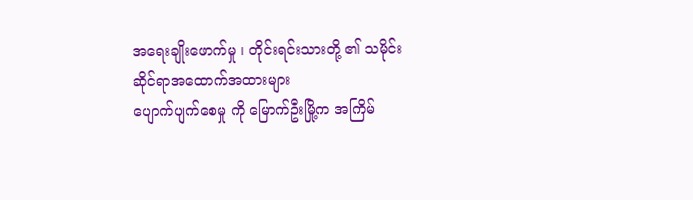အရေးချိုးဖောက်မှု ၊ တိုင်းရင်းသားတို့ ၏ သမိုင်းဆိုင်ရာအထောက်အထားများ
ပျောက်ပျက်စေမှု ကို မြောက်ဦးမြို့က အကြိမ်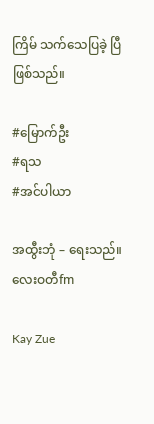ကြိမ် သက်သေပြခဲ့ ပြီ ဖြစ်သည်။

#မြောက်ဦး
#ရသ
#အင်ပါယာ

အထွီးဘုံ – ရေးသည်။
လေးဝတီfm

Kay Zue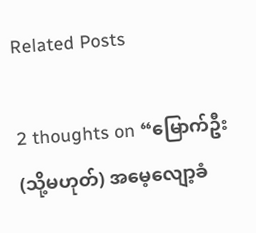Related Posts

2 thoughts on “မြောက်ဦး (သို့မဟုတ်) အမေ့လျော့ခံ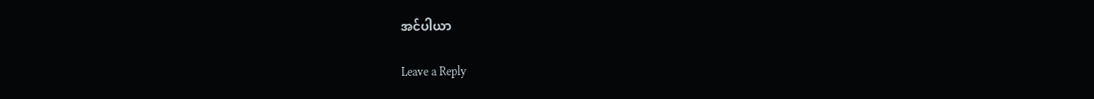အင်ပါယာ

Leave a Reply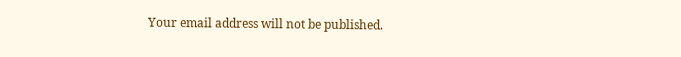Your email address will not be published.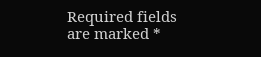Required fields are marked *